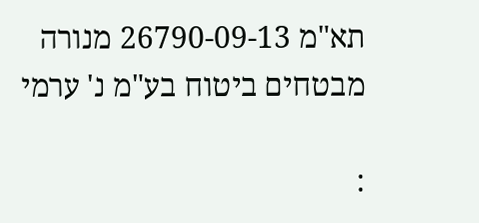תא"מ 26790-09-13 מנורה מבטחים ביטוח בע"מ נ' ערמי

: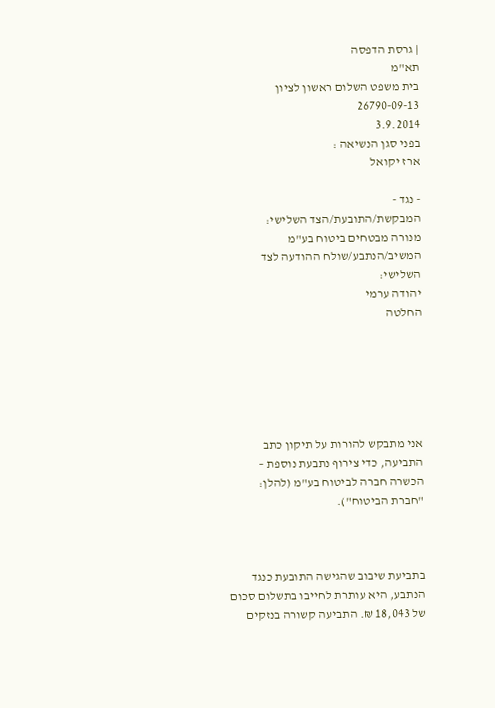| גרסת הדפסה
תא"מ
בית משפט השלום ראשון לציון
26790-09-13
3.9.2014
בפני סגן הנשיאה :
ארז יקואל

- נגד -
המבקשת/התובעת/הצד השלישי:
מנורה מבטחים ביטוח בע"מ
המשיב/הנתבע/שולח ההודעה לצד השלישי:
יהודה ערמי
החלטה






אני מתבקש להורות על תיקון כתב התביעה, כדי צירוף נתבעת נוספת – הכשרה חברה לביטוח בע"מ (להלן: "חברת הביטוח").



בתביעת שיבוב שהגישה התובעת כנגד הנתבע, היא עותרת לחייבו בתשלום סכום של 18,043 ₪. התביעה קשורה בנזקים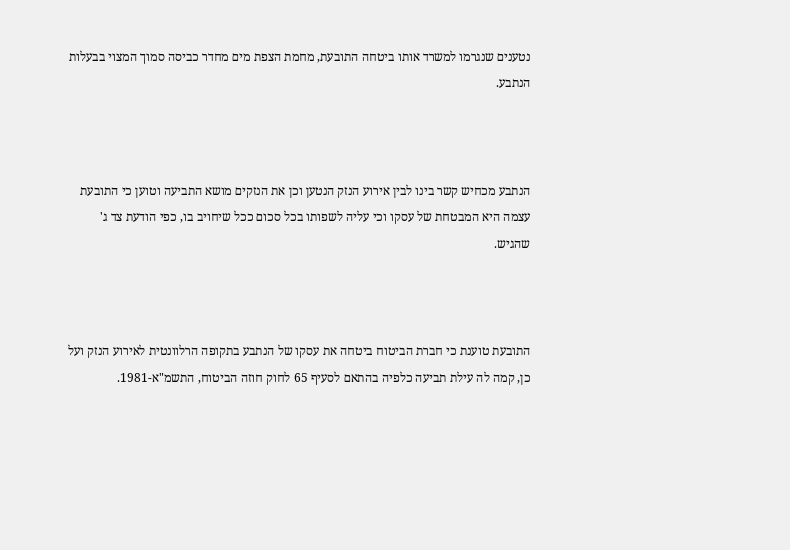נטענים שנגרמו למשרד אותו ביטחה התובעת, מחמת הצפת מים מחדר כביסה סמוך המצוי בבעלות הנתבע.



הנתבע מכחיש קשר בינו לבין אירוע הנזק הנטען וכן את הנזקים מושא התביעה וטוען כי התובעת עצמה היא המבטחת של עסקו וכי עליה לשפותו בכל סכום ככל שיחויב בו, כפי הודעת צד ג' שהגיש.



התובעת טוענת כי חברת הביטוח ביטחה את עסקו של הנתבע בתקופה הרלוונטית לאירוע הנזק ועל כן, קמה לה עילת תביעה כלפיה בהתאם לסעיף 65 לחוק חוזה הביטוח, התשמ"א-1981.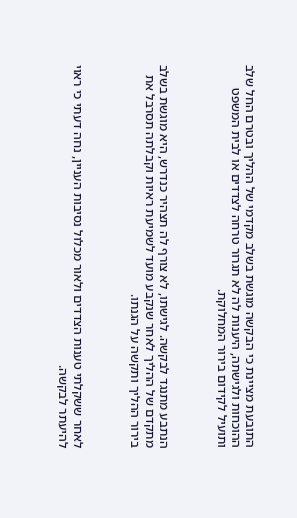התובעת מציינת כי הבקשה מוגשת בשלב מקדמי של ההליך ובטרם החל שלב ההוכחות ולגישתה, היענות לה לא תגרור טרחה לצדדים או לבית המשפט ותועיל לקידום בירור המחלוקת.



הנתבע מתנגד לבקשה. לגישתו, לא צורף לה תצהיר כנדרש, היא מוגשת בשלב מתקדם של ההליך לאחר שנקבע מועד לשמיעת ראיות וקבלתה תסרבל את בירור ההליך ותקשה על הגנתו.



לאחר ששקלתי טענות הצדדים ולאור מכלול נסיבות העניין, נחה דעתי כי ראוי להיעתר לבקשה.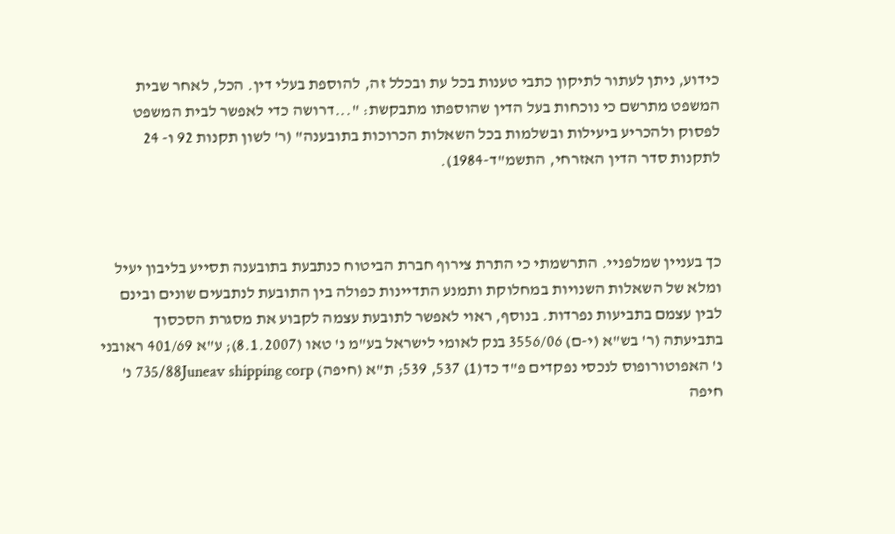כידוע, ניתן לעתור לתיקון כתבי טענות בכל עת ובכלל זה, להוספת בעלי דין. הכל, לאחר שבית המשפט מתרשם כי נוכחות בעל הדין שהוספתו מתבקשת: "...דרושה כדי לאפשר לבית המשפט לפסוק ולהכריע ביעילות ובשלמות בכל השאלות הכרוכות בתובענה" (ר' לשון תקנות 92 ו- 24 לתקנות סדר הדין האזרחי, התשמ"ד-1984).



כך בעניין שמלפניי. התרשמתי כי התרת צירוף חברת הביטוח כנתבעת בתובענה תסייע בליבון יעיל ומלא של השאלות השנויות במחלוקת ותמנע התדיינות כפולה בין התובעת לנתבעים שונים ובינם לבין עצמם בתביעות נפרדות. בנוסף, ראוי לאפשר לתובעת עצמה לקבוע את מסגרת הסכסוך בתביעתה (ר' בש"א (י-ם) 3556/06 בנק לאומי לישראל בע"מ נ' טאו (8.1.2007); ע"א 401/69 ראובני נ' האפוטורופוס לנכסי נפקדים פ"ד כד(1) 537, 539; ת"א (חיפה) 735/88Juneav shipping corp נ' חיפה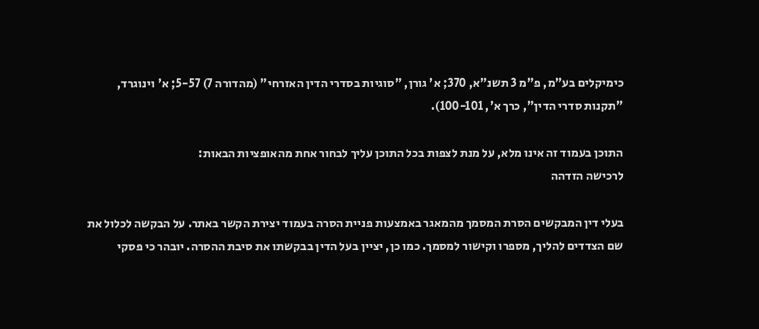כימיקלים בע"מ, פ"מ 3 תשנ"א, 370; א' גורן, "סוגיות בסדרי הדין האזרחי" (מהדורה 7) 5-57; א' וינוגרד, "תקנות סדרי הדין", כרך א', 100-101).

התוכן בעמוד זה אינו מלא, על מנת לצפות בכל התוכן עליך לבחור אחת מהאופציות הבאות:
לרכישה הזדהה

בעלי דין המבקשים הסרת המסמך מהמאגר באמצעות פניית הסרה בעמוד יצירת הקשר באתר. על הבקשה לכלול את שם הצדדים להליך, מספרו וקישור למסמך. כמו כן, יציין בעל הדין בבקשתו את סיבת ההסרה. יובהר כי פסקי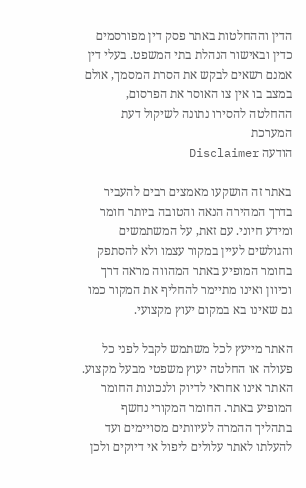הדין וההחלטות באתר פסק דין מפורסמים כדין ובאישור הנהלת בתי המשפט. בעלי דין אמנם רשאים לבקש את הסרת המסמך, אולם במצב בו אין צו האוסר את הפרסום, ההחלטה להסירו נתונה לשיקול דעת המערכת
הודעה Disclaimer

באתר זה הושקעו מאמצים רבים להעביר בדרך המהירה הנאה והטובה ביותר חומר ומידע חיוני. עם זאת, על המשתמשים והגולשים לעיין במקור עצמו ולא להסתפק בחומר המופיע באתר המהווה מראה דרך וכיוון ואינו מתיימר להחליף את המקור כמו גם שאינו בא במקום יעוץ מקצועי.

האתר מייעץ לכל משתמש לקבל לפני כל פעולה או החלטה יעוץ משפטי מבעל מקצוע. האתר אינו אחראי לדיוק ולנכונות החומר המופיע באתר. החומר המקורי נחשף בתהליך ההמרה לעיוותים מסויימים ועד להעלתו לאתר עלולים ליפול אי דיוקים ולכן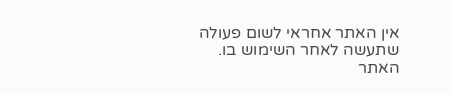אין האתר אחראי לשום פעולה שתעשה לאחר השימוש בו. האתר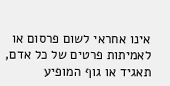אינו אחראי לשום פרסום או לאמיתות פרטים של כל אדם, תאגיד או גוף המופיע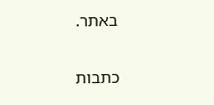באתר.


כתבות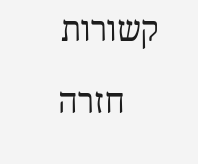קשורות

    חזרה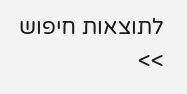לתוצאות חיפוש >>